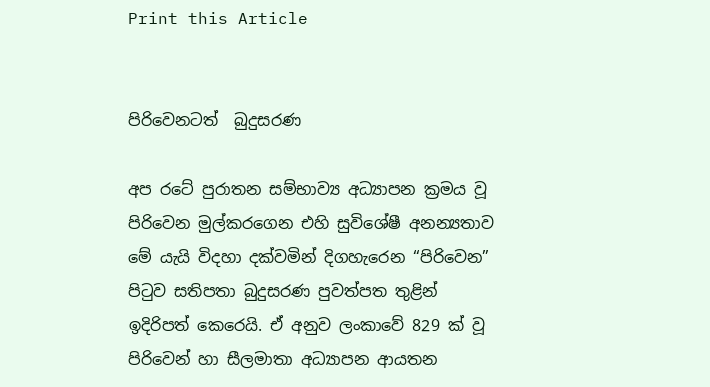Print this Article


පිරිවෙනටත්  බුදුසරණ

අප රටේ පුරාතන සම්භාව්‍ය අධ්‍යාපන ක්‍රමය වූ පිරිවෙන මුල්කරගෙන එහි සුවිශේෂී අනන්‍යතාව මේ යැයි විදහා දක්වමින් දිගහැරෙන “පිරිවෙන” පිටුව සතිපතා බුදුසරණ පුවත්පත තුළින් ඉදිරිපත් කෙරෙයි. ඒ අනුව ලංකාවේ 829 ක් වූ පිරිවෙන් හා සීලමාතා අධ්‍යාපන ආයතන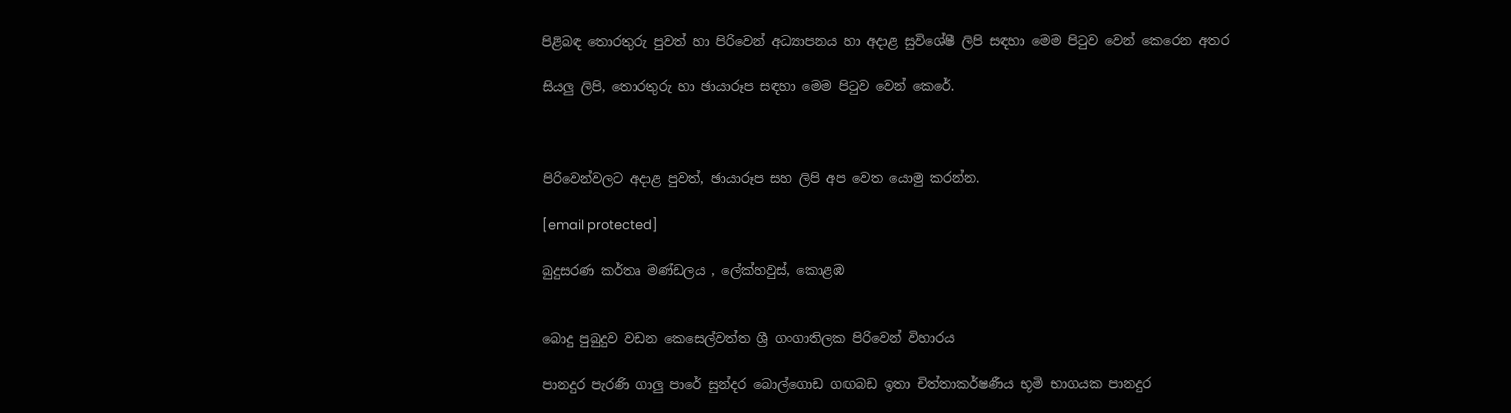පිළිබඳ තොරතුරු පුවත් හා පිරිවෙන් අධ්‍යාපනය හා අදාළ සුවිශේෂී ලිපි සඳහා මෙම පිටුව වෙන් කෙරෙන අතර

සියලු ලිපි, තොරතුරු හා ඡායාරූප සඳහා මෙම පිටුව වෙන් කෙරේ.



පිරිවෙන්වලට අදාළ පුවත්, ඡායාරූප සහ ලිපි අප වෙත යොමු කරන්න.

[email protected]

බුදුසරණ කර්තෘ මණ්ඩලය , ලේක්හවුස්, කොළඹ


බොදු පුබුදුව වඩන කෙසෙල්වත්ත ශ්‍රී ගංගාතිලක පිරිවෙන් විහාරය

පානදුර පැරණි ගාලු පාරේ සුන්දර බොල්ගොඩ ගඟබඩ ඉතා චිත්තාකර්ෂණීය භූමි භාගයක පානදුර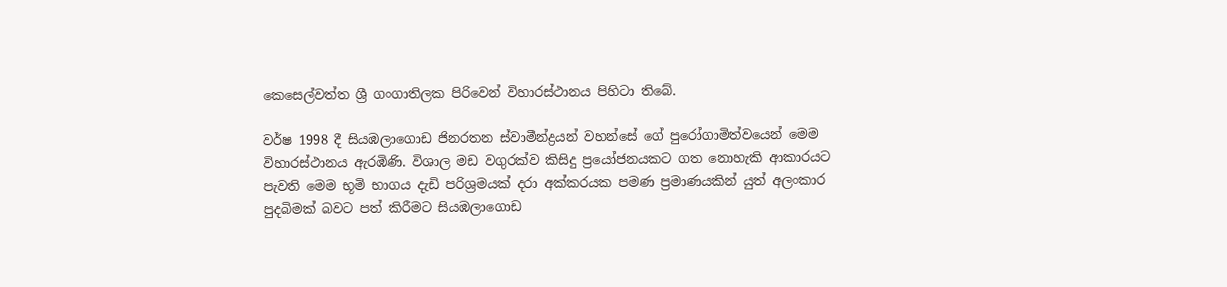කෙසෙල්වත්ත ශ්‍රී ගංගාතිලක පිරිවෙන් විහාරස්ථානය පිහිටා තිබේ.

වර්ෂ 1998 දී සියඹලාගොඩ ජිනරතන ස්වාමීන්ද්‍රයන් වහන්සේ ගේ පුරෝගාමිත්වයෙන් මෙම විහාරස්ථානය ඇරඹිණි. විශාල මඩ වගුරක්ව කිසිදු ප්‍රයෝජනයකට ගත නොහැකි ආකාරයට පැවති මෙම භූමි භාගය දැඩි පරිශ්‍රමයක් දරා අක්කරයක පමණ ප්‍රමාණයකින් යුත් අලංකාර පුදබිමක් බවට පත් කිරීමට සියඹලාගොඩ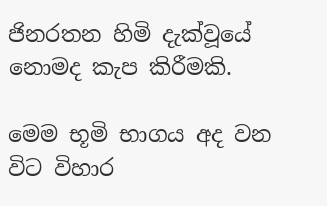ජිනරතන හිමි දැක්වූයේ නොමද කැප කිරීමකි.

මෙම භූමි භාගය අද වන විට විහාර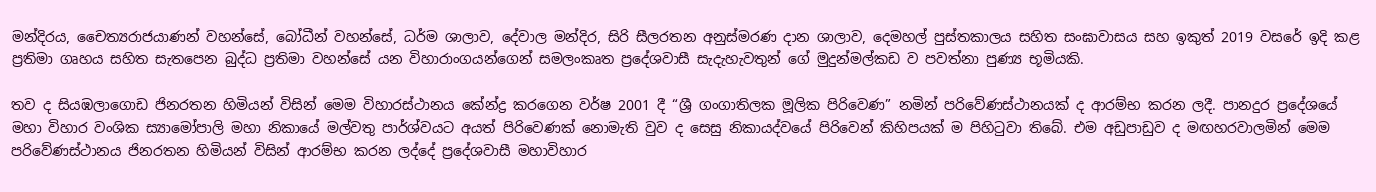මන්දිරය, චෛත්‍යරාජයාණන් වහන්සේ, බෝධීන් වහන්සේ, ධර්ම ශාලාව, දේවාල මන්දිර, සිරි සීලරතන අනුස්මරණ දාන ශාලාව, දෙමහල් පුස්තකාලය සහිත සංඝාවාසය සහ ඉකුත් 2019 වසරේ ඉදි කළ ප්‍රතිමා ගෘහය සහිත සැතපෙන බුද්ධ ප්‍රතිමා වහන්සේ යන විහාරාංගයන්ගෙන් සමලංකෘත ප්‍රදේශවාසී සැදැහැවතුන් ගේ මුදුන්මල්කඩ ව පවත්නා පුණ්‍ය භූමියකි.

තව ද සියඹලාගොඩ ජිනරතන හිමියන් විසින් මෙම විහාරස්ථානය කේන්ද්‍ර කරගෙන වර්ෂ 2001 දී “ශ්‍රී ගංගාතිලක මූලික පිරිවෙණ” නමින් පරිවේණස්ථානයක් ද ආරම්භ කරන ලදී. පානදුර ප්‍රදේශයේ මහා විහාර වංශික ස්‍යාමෝපාලි මහා නිකායේ මල්වතු පාර්ශ්වයට අයත් පිරිවෙණක් නොමැති වුව ද සෙසු නිකායද්වයේ පිරිවෙන් කිහිපයක් ම පිහිටුවා තිබේ. එම අඩුපාඩුව ද මඟහරවාලමින් මෙම පරිවේණස්ථානය ජිනරතන හිමියන් විසින් ආරම්භ කරන ලද්දේ ප්‍රදේශවාසී මහාවිහාර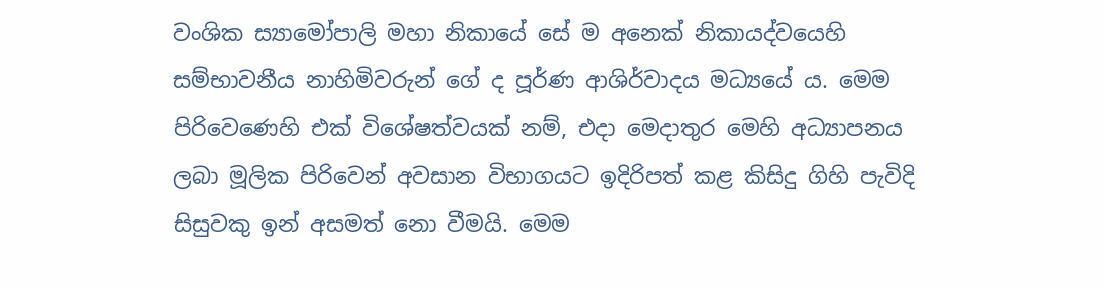වංශික ස්‍යාමෝපාලි මහා නිකායේ සේ ම අනෙක් නිකායද්වයෙහි සම්භාවනීය නාහිමිවරුන් ගේ ද පූර්ණ ආශිර්වාදය මධ්‍යයේ ය. මෙම පිරිවෙණෙහි එක් විශේෂත්වයක් නම්, එදා මෙදාතුර මෙහි අධ්‍යාපනය ලබා මූලික පිරිවෙන් අවසාන විභාගයට ඉදිරිපත් කළ කිසිදු ගිහි පැවිදි සිසුවකු ඉන් අසමත් නො වීමයි. මෙම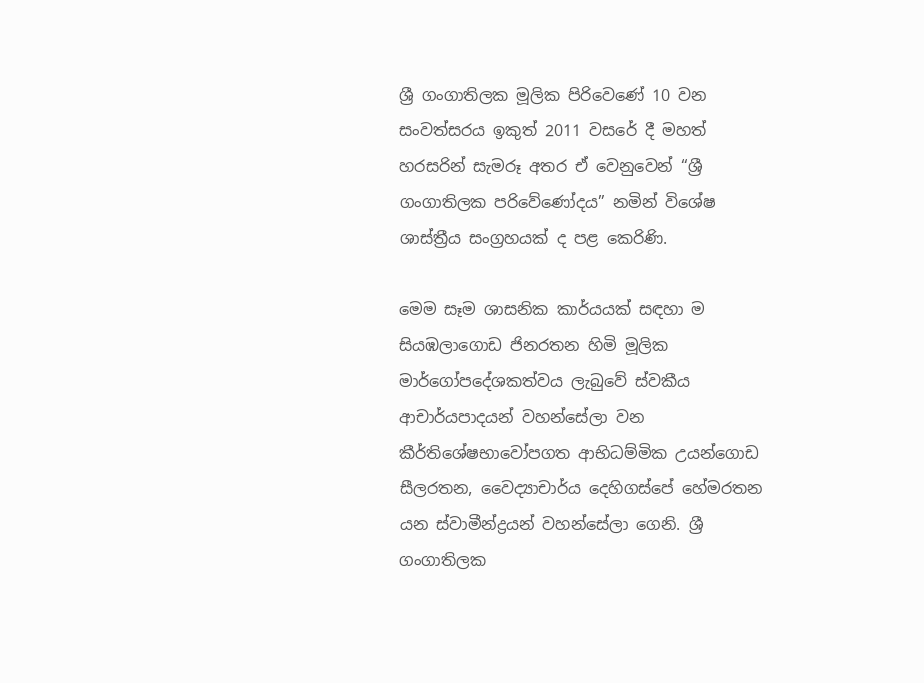ශ්‍රී ගංගාතිලක මූලික පිරිවෙණේ 10 වන සංවත්සරය ඉකුත් 2011 වසරේ දී මහත් හරසරින් සැමරූ අතර ඒ වෙනුවෙන් “ශ්‍රී ගංගාතිලක පරිවේණෝදය” නමින් විශේෂ ශාස්ත්‍රීය සංග්‍රහයක් ද පළ කෙරිණි.

මෙම සෑම ශාසනික කාර්යයක් සඳහා ම සියඹලාගොඩ ජිනරතන හිමි මූලික මාර්ගෝපදේශකත්වය ලැබුවේ ස්වකීය ආචාර්යපාදයන් වහන්සේලා වන කීර්තිශේෂභාවෝපගත ආභිධම්මික උයන්ගොඩ සීලරතන, වෛද්‍යාචාර්ය දෙහිගස්පේ හේමරතන යන ස්වාමීන්ද්‍රයන් වහන්සේලා ගෙනි. ශ්‍රී ගංගාතිලක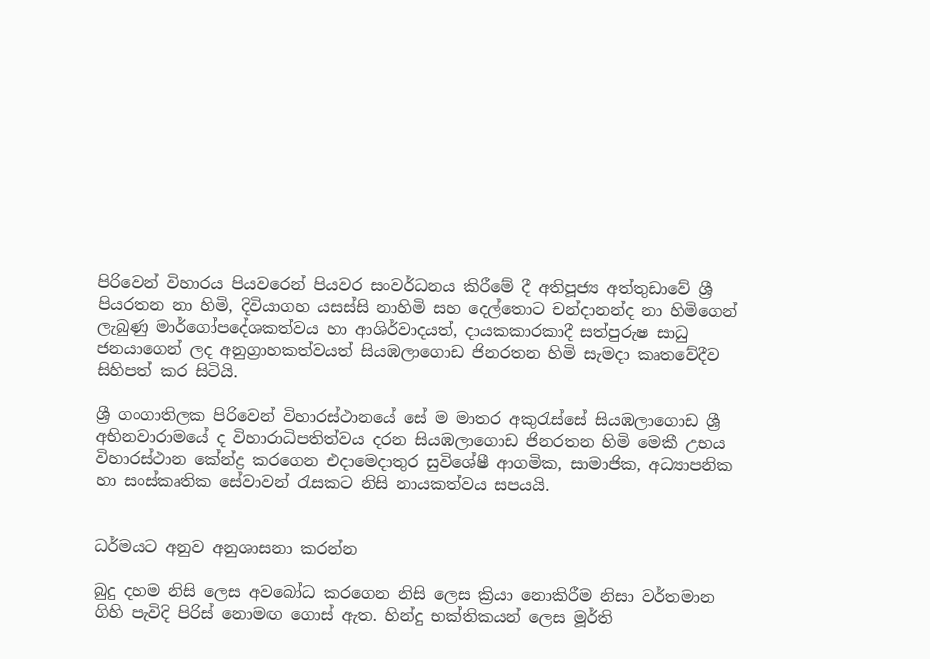පිරිවෙන් විහාරය පියවරෙන් පියවර සංවර්ධනය කිරීමේ දී අතිපූජ්‍ය අත්තුඩාවේ ශ්‍රී පියරතන නා හිමි, දිවියාගහ යසස්සි නාහිමි සහ දෙල්තොට චන්දානන්ද නා හිමිගෙන් ලැබුණු මාර්ගෝපදේශකත්වය හා ආශිර්වාදයත්, දායකකාරකාදී සත්පුරුෂ සාධු ජනයාගෙන් ලද අනුග්‍රාහකත්වයත් සියඹලාගොඩ ජිනරතන හිමි සැමදා කෘතවේදීව සිහිපත් කර සිටියි.

ශ්‍රී ගංගාතිලක පිරිවෙන් විහාරස්ථානයේ සේ ම මාතර අකුරැස්සේ සියඹලාගොඩ ශ්‍රී අභිනවාරාමයේ ද විහාරාධිපතිත්වය දරන සියඹලාගොඩ ජිනරතන හිමි මෙකී උභය විහාරස්ථාන කේන්ද්‍ර කරගෙන එදාමෙදාතුර සුවිශේෂී ආගමික, සාමාජික, අධ්‍යාපනික හා සංස්කෘතික සේවාවන් රැසකට නිසි නායකත්වය සපයයි.


ධර්මයට අනුව අනුශාසනා කරන්න

බුදු දහම නිසි ලෙස අවබෝධ කරගෙන නිසි ලෙස ක්‍රියා නොකිරීම නිසා වර්තමාන ගිහි පැවිදි පිරිස් නොමඟ ගොස් ඇත. හින්දු භක්තිකයන් ලෙස මූර්ති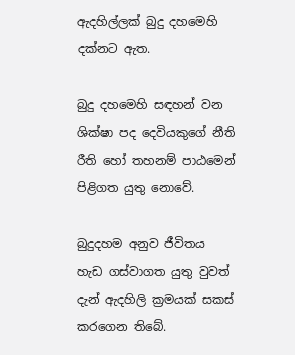ඇදහිල්ලක් බුදු දහමෙහි දක්නට ඇත.

බුදු දහමෙහි සඳහන් වන ශික්ෂා පද දෙවියකුගේ නීති රීති හෝ තහනම් පාඨමෙන් පිළිගත යුතු නොවේ.

බුදුදහම අනුව ජීවිතය හැඩ ගස්වාගත යුතු වුවත් දැන් ඇදහිලි ක්‍රමයක් සකස් කරගෙන තිබේ.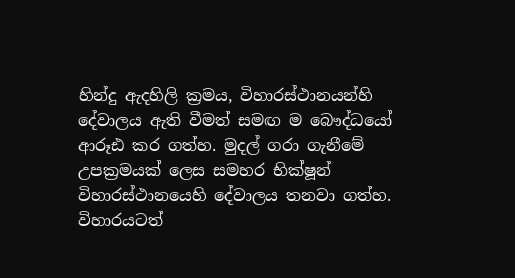හින්දු ඇදහිලි ක්‍රමය, විහාරස්ථානයන්හි දේවාලය ඇති වීමත් සමඟ ම බෞද්ධයෝ ආරූඪ කර ගත්හ. මුදල් ගරා ගැනීමේ උපක්‍රමයක් ලෙස සමහර භික්ෂූන් විහාරස්ථානයෙහි දේවාලය තනවා ගත්හ. විහාරයටත්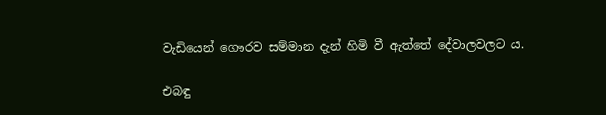වැඩියෙන් ගෞරව සම්මාන දැන් හිමි වී ඇත්තේ දේවාලවලට ය.

එබඳු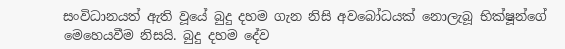සංවිධානයත් ඇති වූයේ බුදු දහම ගැන නිසි අවබෝධයක් නොලැබූ භික්ෂූන්ගේ මෙහෙයවීම නිසයි. බුදු දහම දේව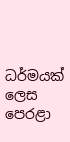ධර්මයක් ලෙස පෙරළා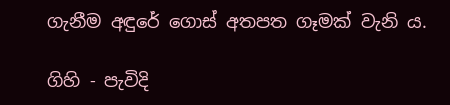ගැනීම අඳුරේ ගොස් අතපත ගෑමක් වැනි ය.

ගිහි - පැවිදි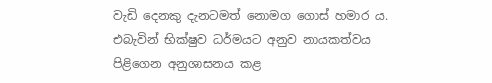වැඩි දෙනකු දැනටමත් නොමග ගොස් හමාර ය. එබැවින් භික්ෂුව ධර්මයට අනුව නායකත්වය පිළිගෙන අනුශාසනය කළ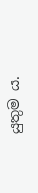යුතුම ය.